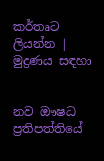කර්තෘට ලියන්න | මුද්‍රණය සඳහා


නව ඖෂධ ප්‍රතිපත්තියේ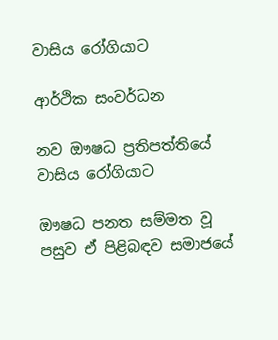වාසිය රෝගියාට

ආර්ථික සංවර්ධන

නව ඖෂධ ප්‍රතිපත්තියේ වාසිය රෝගියාට

ඖෂධ පනත සම්මත වූ පසුව ඒ පිළිබඳව සමාජයේ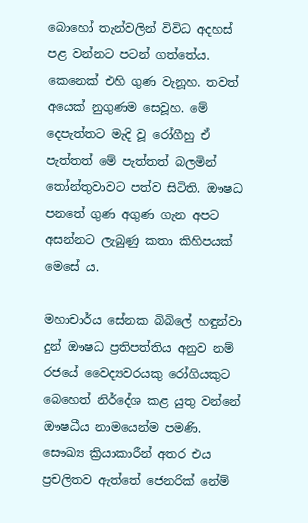බොහෝ තැන්වලින් විවිධ අදහස් පළ වන්නට පටන් ගත්තේය. කෙනෙක් එහි ගුණ වැනූහ. තවත් අයෙක් නුගුණම සෙවූහ. මේ දෙපැත්තට මැදි වූ රෝගීහු ඒ පැත්තත් මේ පැත්තත් බලමින් තෝන්තුවාවට පත්ව සිටිති. ඖෂධ පනතේ ගුණ අගුණ ගැන අපට අසන්නට ලැබුණු කතා කිහිපයක් මෙසේ ය.

මහාචාර්ය සේනක බිබිලේ හඳුන්වා දුන් ඖෂධ ප්‍රතිපත්තිය අනුව නම් රජයේ වෛද්‍යවරයකු රෝගියකුට බෙහෙත් නිර්දේශ කළ යුතු වන්නේ ඖෂධීය නාමයෙන්ම පමණි. සෞඛ්‍ය ක්‍රියාකාරීන් අතර එය ප්‍රචලිතව ඇත්තේ ජෙනරික් නේම්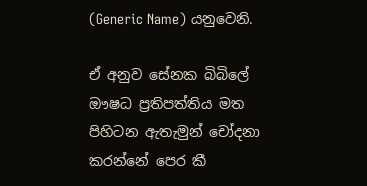(Generic Name) යනුවෙනි.

ඒ අනුව සේනක බිබිලේ ඖෂධ ප්‍රතිපත්තිය මත පිහිටන ඇතැමුන් චෝදනා කරන්නේ පෙර කී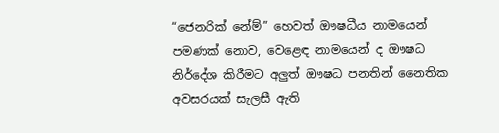“ජෙනරික් නේම්” හෙවත් ඖෂධීය නාමයෙන් පමණක් නොව, වෙළෙඳ නාමයෙන් ද ඖෂධ නිර්දේශ කිරීමට අලුත් ඖෂධ පනතින් නෛතික අවසරයක් සැලසී ඇති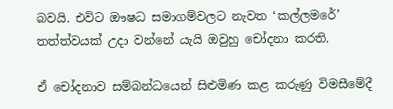බවයි. එවිට ඖෂධ සමාගම්වලට නැවත ‘කල්ලමරේ’ තත්ත්වයක් උදා වන්නේ යැයි ඔවුහු චෝදනා කරති.

ඒ චෝදනාව සම්බන්ධයෙන් සිළුමිණ කළ කරුණු විමසීමේදී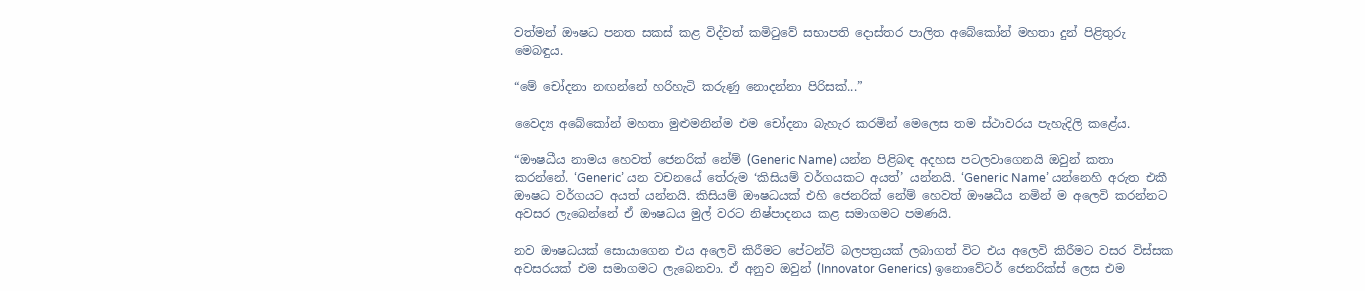වත්මන් ඖෂධ පනත සකස් කළ විද්වත් කමිටුවේ සභාපති දොස්තර පාලිත අබේකෝන් මහතා දුන් පිළිතුරු මෙ‍බඳුය.

“මේ චෝදනා නඟන්නේ හරිහැටි කරුණු නොදන්නා පිරිසක්...”

වෛද්‍ය අබේකෝන් මහතා මුළුමනින්ම එම චෝදනා බැහැර කරමින් මෙලෙස තම ස්ථාවරය පැහැදිලි කළේය.

“ඖෂධීය නාමය හෙවත් ජෙනරික් නේම් (Generic Name) යන්න පිළිබඳ අදහස පටලවාගෙනයි ඔවුන් කතා කරන්නේ. ‘Generic’ යන වචනයේ තේරුම ‘කිසියම් වර්ගයකට අයත්’ යන්නයි. ‘Generic Name’ යන්නෙහි අරුත එකී ඖෂධ වර්ගයට අයත් යන්නයි. කිසියම් ඖෂධයක් එහි ජෙනරික් නේම් හෙවත් ඖෂධීය නමින් ම අලෙවි කරන්නට අවසර ලැබෙන්නේ ඒ ඖෂධය මුල් වරට නිෂ්පාදනය කළ සමාගමට පමණයි.

නව ඖෂධයක් සොයාගෙන එය අලෙවි කිරීමට පේටන්ට් බලපත්‍රයක් ලබාගත් විට එය අලෙවි කිරීමට වසර විස්සක අවසරයක් එම සමාගමට ලැබෙනවා. ඒ අනුව ඔවුන් (Innovator Generics) ඉනොවේටර් ජෙනරික්ස් ලෙස එම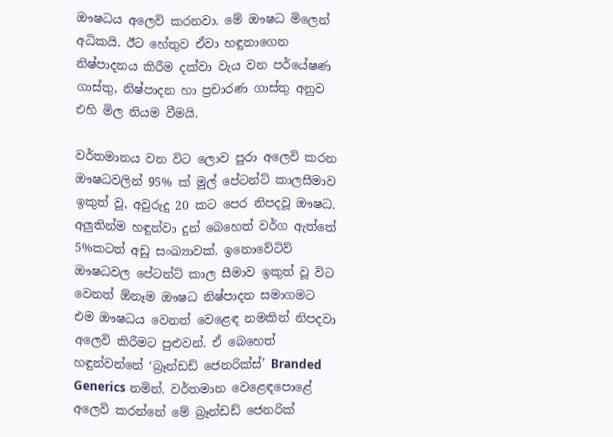ඖෂධය අලෙවි කරනවා. මේ ඖෂධ මිලෙන් අධිකයි. ඊට හේතුව ඒවා හඳුනාගෙන නිෂ්පාදනය කිරීම දක්වා වැය වන පර්යේෂණ ගාස්තු, නිෂ්පාදන හා ප්‍රචාරණ ගාස්තු අනුව එහි මිල නියම වීමයි.

වර්තමානය වන විට ලොව පුරා අලෙවි කරන ඖෂධවලින් 95% ක් මුල් පේටන්ට් කාලසීමාව ඉකුත් වූ, අවුරුදු 20 කට පෙර නිපදවූ ඖෂධ. අලුතින්ම හඳුන්වා දුන් බෙහෙත් වර්ග ඇත්තේ 5%කටත් අඩු සංඛ්‍යාවක්. ඉනොවේටිව් ඖෂධවල පේටන්ට් කාල සීමාව ඉකුත් වූ විට වෙනත් ඕනෑම ‍ඖෂධ නිෂ්පාදන සමාගමට එම ඖෂධය වෙනත් වෙළෙඳ නමකින් නිපදවා අලෙවි කිරීමට පුළුවන්. ඒ බෙහෙත් හඳුන්වන්නේ ‘බ්‍රෑන්ඩඩ් ජෙනරික්ස්’ Branded Generics නමින්. වර්තමාන වෙළෙඳපොළේ අලෙවි කරන්නේ මේ බ්‍රෑන්ඩඩ් ජෙනරික්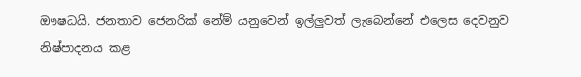ඖෂධයි. ජනතාව ජෙනරික් නේම් යනුවෙන් ඉල්ලුවත් ලැබෙන්නේ එලෙස දෙවනුව නිෂ්පාදනය කළ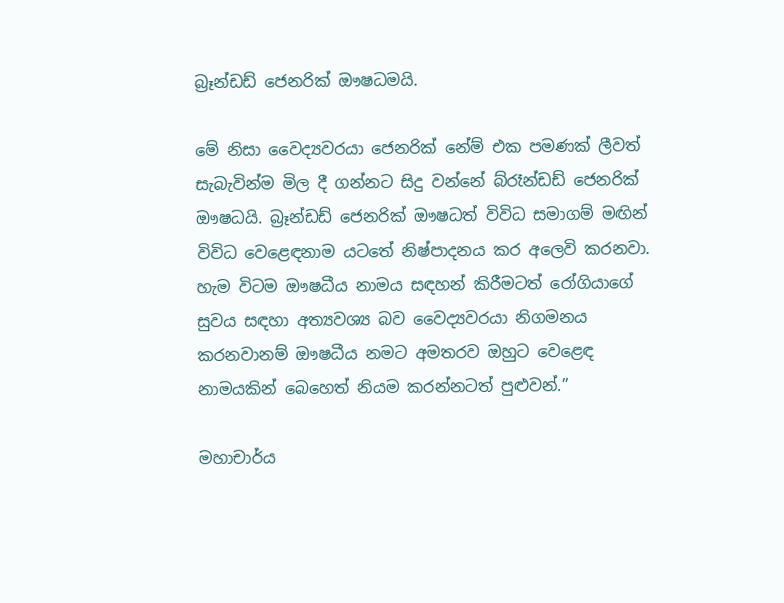බ්‍රෑන්ඩඩ් ජෙනරික් ඖෂධමයි.

මේ නිසා වෛද්‍යවරයා ජෙනරික් නේම් එක පමණක් ලීවත් සැබැවින්ම මිල දී ගන්නට සිදු වන්නේ බ්රෑන්ඩඩ් ජෙනරික් ඖෂධයි. බ්‍රෑන්ඩඩ් ජෙනරික් ඖෂධත් විවිධ සමාගම් මඟින් විවිධ වෙළෙඳනාම යටතේ නිෂ්පාදනය කර අලෙවි කරනවා. හැම විටම ඖෂධීය නාමය සඳහන් කිරීමටත් රෝගියාගේ සුවය සඳහා අත්‍යවශ්‍ය බව වෛද්‍යවරයා නිගමනය කරනවානම් ඖෂධීය නමට අමතරව ඔහුට වෙළෙඳ නාමයකින් බෙහෙත් නියම කරන්නටත් පුළුවන්.”

මහාචාර්ය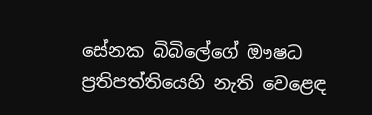සේනක බිබිලේගේ ඖෂධ ප්‍රතිපත්තියෙහි නැති වෙළෙඳ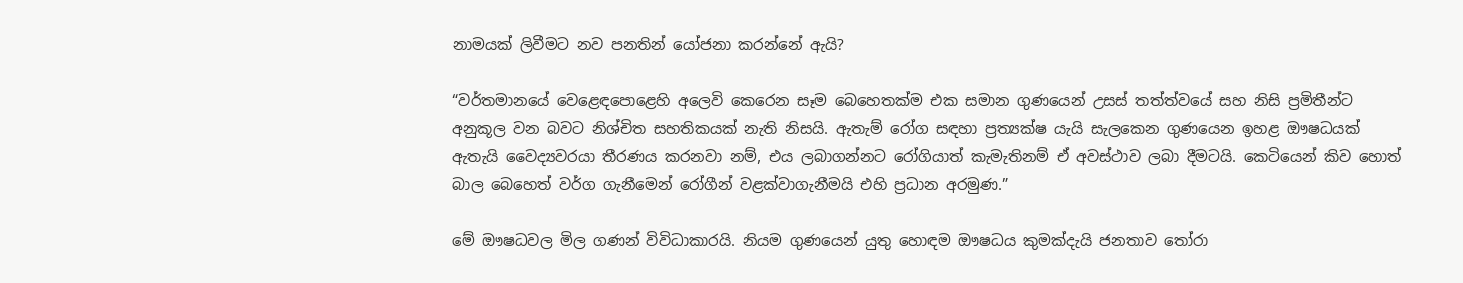නාමයක් ලිවීමට නව පනතින් යෝජනා කරන්නේ ඇයි?

“වර්තමානයේ වෙළෙඳපොළෙහි අලෙවි කෙරෙන සෑම බෙහෙතක්ම එක සමාන ගුණයෙන් උසස් තත්ත්වයේ සහ නිසි ප්‍රමිතීන්ට අනුකූල වන බවට නිශ්චිත සහතිකයක් නැති නිසයි. ඇතැම් රෝග සඳහා ප්‍රත්‍යක්ෂ යැයි සැලකෙන ගුණයෙන ඉහළ ඖෂධයක් ඇතැයි වෛද්‍යවරයා තීරණය කරනවා නම්, එය ලබාගන්නට රෝගියාත් කැමැතිනම් ඒ අවස්ථාව ලබා දීමටයි. කෙටියෙන් කිව හොත් බාල බෙහෙත් වර්ග ගැනීමෙන් රෝගීන් වළක්වාගැනීමයි එහි ප්‍රධාන අරමුණ.”

මේ ඖෂධවල මිල ගණන් විවිධාකාරයි. නියම ගුණයෙන් යුතු හොඳම ඖෂධය කුමක්දැයි ජනතාව තෝරා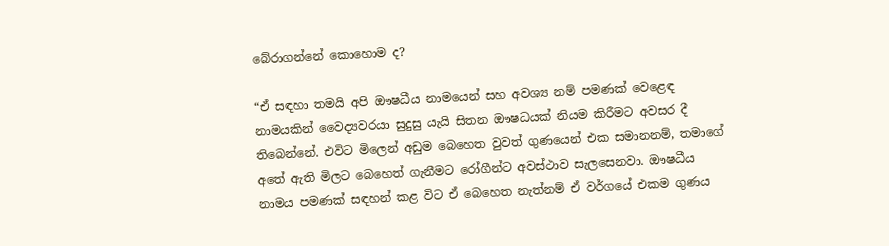බේරාගන්නේ කොහොම ද?

“ඒ සඳහා තමයි අපි ඖෂධීය නාමයෙන් සහ අවශ්‍ය නම් පමණක් වෙළෙඳ නාමයකින් වෛද්‍යවරයා සුදුසු යැයි සිතන ඖෂධයක් නියම කිරීමට අවසර දී තිබෙන්නේ. එවිට මිලෙන් අඩුම බෙහෙත වුවත් ගුණයෙන් එක සමානනම්, තමාගේ අතේ ඇති මිලට බෙහෙත් ගැනීමට රෝගීන්ට අවස්ථාව සැලසෙනවා. ඖෂධීය නාමය පමණක් සඳහන් කළ විට ඒ බෙහෙත නැත්නම් ඒ වර්ගයේ එකම ගුණය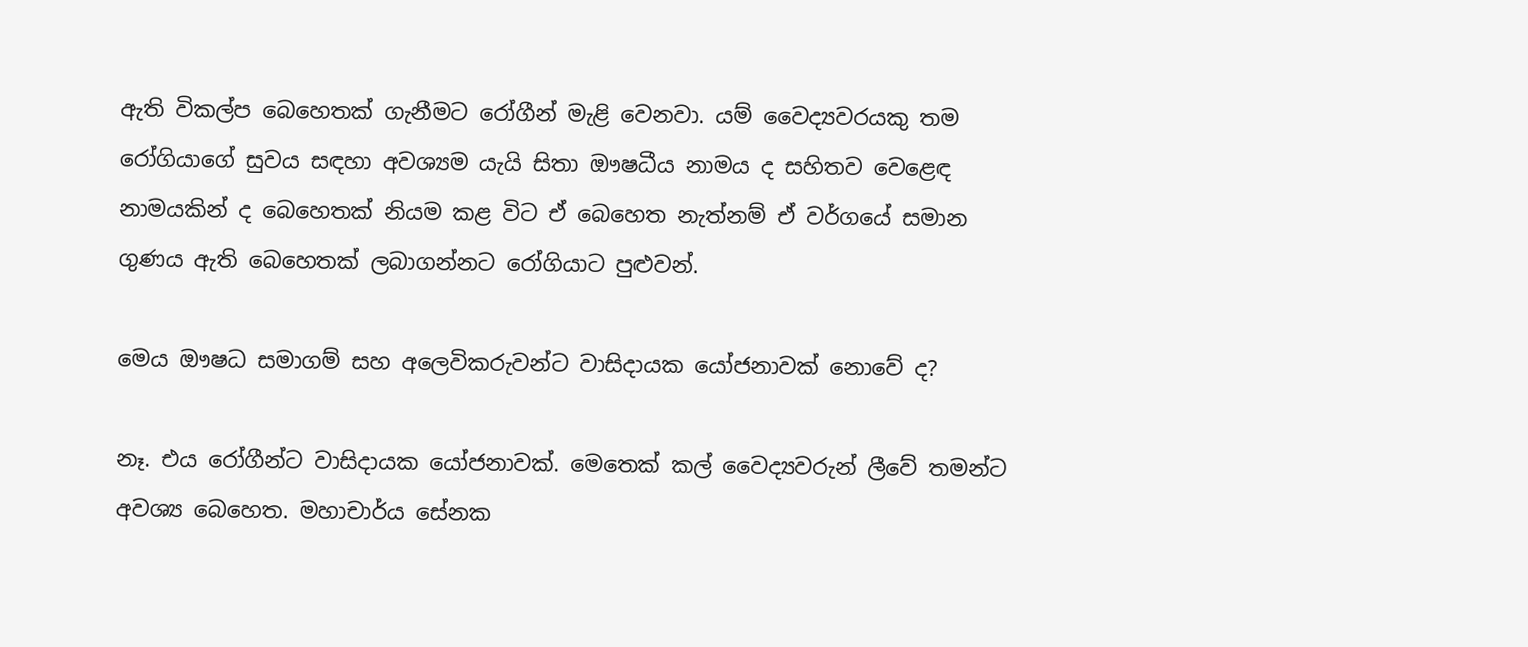ඇති විකල්ප බෙහෙතක් ගැනීමට රෝගීන් මැළි වෙනවා. යම් වෛද්‍යවරයකු තම රෝගියාගේ සුවය සඳහා අවශ්‍යම යැයි සිතා ඖෂධීය නාමය ද සහිතව වෙළෙඳ නාමයකින් ද බෙහෙතක් නියම කළ විට ඒ බෙහෙත නැත්නම් ඒ වර්ගයේ සමාන ගුණය ඇති බෙහෙතක් ලබාගන්නට රෝගියාට පුළුවන්.

මෙය ඖෂධ සමාගම් සහ අලෙවිකරුවන්ට වාසිදායක යෝජනාවක් නොවේ ද?

නෑ. එය රෝගීන්ට වාසිදායක යෝජනාවක්. මෙතෙක් කල් වෛද්‍යවරුන් ලීවේ තමන්ට අවශ්‍ය බෙහෙත. මහාචාර්ය සේනක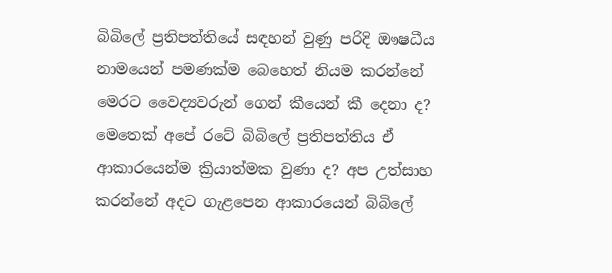බිබිලේ ප්‍රතිපත්තියේ සඳහන් වුණු පරිදි ඖෂධීය නාමයෙන් පමණක්ම බෙහෙත් නියම කරන්නේ මෙරට වෛද්‍යවරුන් ගෙන් කීයෙන් කී දෙනා ද? මෙතෙක් අපේ රටේ බිබිලේ ප්‍රතිපත්තිය ඒ ආකාරයෙන්ම ක්‍රියාත්මක වුණා ද? අප උත්සාහ කරන්නේ අදට ගැළපෙන ආකාරයෙන් බිබිලේ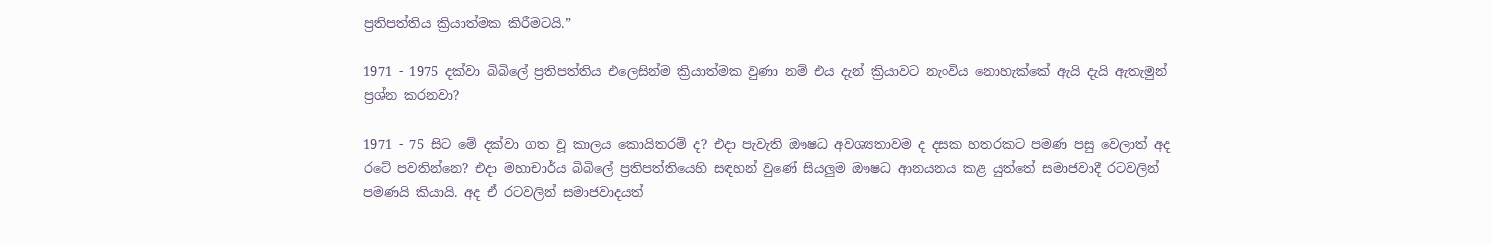ප්‍රතිපත්තිය ක්‍රියාත්මක කිරීමටයි.”

1971 - 1975 දක්වා බිබිලේ ප්‍රතිපත්තිය එලෙසින්ම ක්‍රියාත්මක වුණා නම් එය දැන් ක්‍රියාවට නැංවිය නොහැක්කේ ඇයි දැයි ඇතැමුන් ප්‍රශ්න කරනවා?

1971 - 75 සිට මේ දක්වා ගත වූ කාලය කොයිතරම් ද? එදා පැවැති ඖෂධ අවශ්‍යතාවම ද දසක හතරකට පමණ පසු වෙලාත් අද රටේ පවතින්නෙ? එදා මහාචාර්ය බිබිලේ ප්‍රතිපත්තියෙහි සඳහන් වුණේ සියලුම ඖෂධ ආනයනය කළ යුත්තේ සමාජවාදී රටවලින් පමණයි කියායි. අද ඒ රටවලින් සමාජවාදයත්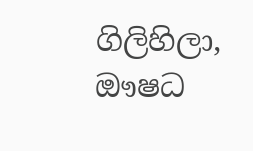ගිලිහිලා, ඖෂධ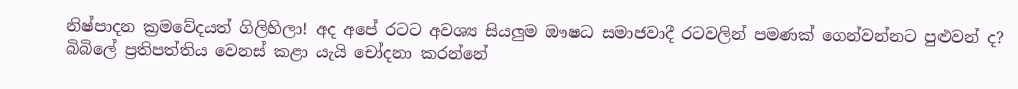නිෂ්පාදන ක්‍රමවේදයත් ගිලිහිලා! අද අපේ රටට අවශ්‍ය සියලුම ඖෂධ සමාජවාදී රටවලින් පමණක් ගෙන්වන්නට පුළුවන් ද? බිබිලේ ප්‍රතිපත්තිය වෙනස් කළා යැයි චෝදනා කරන්නේ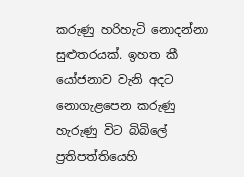කරුණු හරිහැටි නොදන්නා සුළුතරයක්. ඉහත කී යෝජනාව වැනි අදට නොගැළපෙන කරුණු හැරුණු විට බිබිලේ ප්‍රතිපත්තියෙහි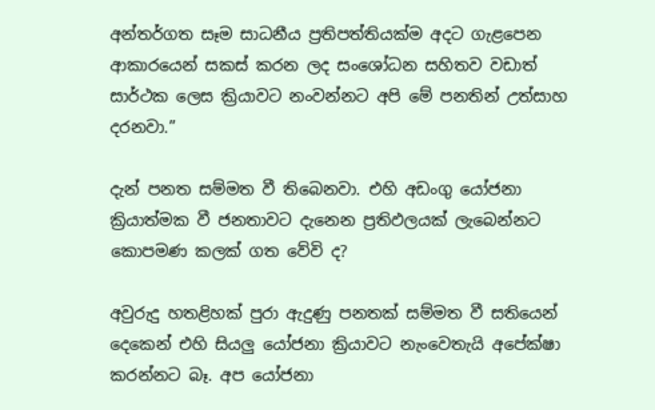අන්තර්ගත සෑම සාධනීය ප්‍රතිපත්තියක්ම අදට ගැළපෙන ආකාරයෙන් සකස් කරන ලද සංශෝධන සහිතව වඩාත් සාර්ථක ලෙස ක්‍රියාවට නංවන්නට අපි මේ පනතින් උත්සාහ දරනවා.”

දැන් පනත සම්මත වී තිබෙනවා. එහි අඩංගු යෝජනා ක්‍රියාත්මක වී ජනතාවට දැනෙන ප්‍රතිඵලයක් ලැබෙන්නට කොපමණ කලක් ගත වේවි ද?

අවුරුදු හතළිහක් පුරා ඇදුණු පනතක් සම්මත වී සතියෙන් දෙකෙන් එහි සියලු යෝජනා ක්‍රියාවට නැංවෙතැයි අපේක්ෂා කරන්නට බෑ. අප යෝජනා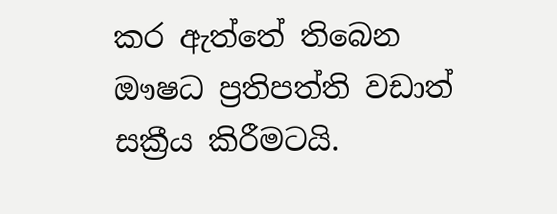කර ඇත්තේ තිබෙන ඖෂධ ප්‍රතිපත්ති වඩාත් සක්‍රීය කිරීමටයි.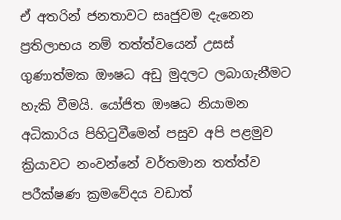ඒ අතරින් ජනතාවට සෘජුවම දැනෙන ප්‍රතිලාභය නම් තත්ත්වයෙන් උසස් ගුණාත්මක ඖෂධ අඩු මුදලට ලබාගැනීමට හැකි වීමයි. යෝජිත ඖෂධ නියාමන අධිකාරිය පිහිටුවීමෙන් පසුව අපි පළමුව ක්‍රියාවට නංවන්නේ වර්තමාන තත්ත්ව පරීක්ෂණ ක්‍රමවේදය වඩාත්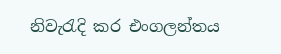නිවැරැදි කර එංගලන්තය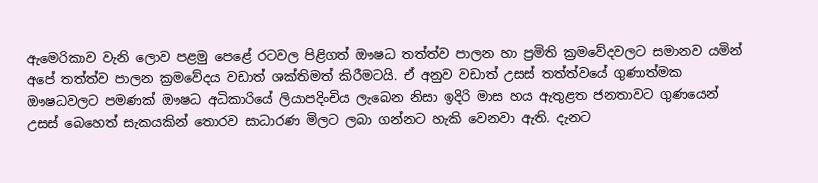ඇමෙරිකාව වැනි ලොව පළමු පෙළේ රටවල පිළිගත් ඖෂධ තත්ත්ව පාලන හා ප්‍රමිති ක්‍රමවේදවලට සමානව යමින් අපේ තත්ත්ව පාලන ක්‍රමවේදය වඩාත් ශක්තිමත් කිරීමටයි. ඒ අනුව වඩාත් උසස් තත්ත්වයේ ගුණාත්මක ඖෂධවලට පමණක් ඖෂධ අධිකාරියේ ලියාපදිංචිය ලැබෙන නිසා ඉදිරි මාස හය ඇතුළත ජනතාවට ගුණයෙන් උසස් බෙහෙත් සැකයකින් තොරව සාධාරණ මිලට ලබා ගන්නට හැකි වෙනවා ඇති. දැනට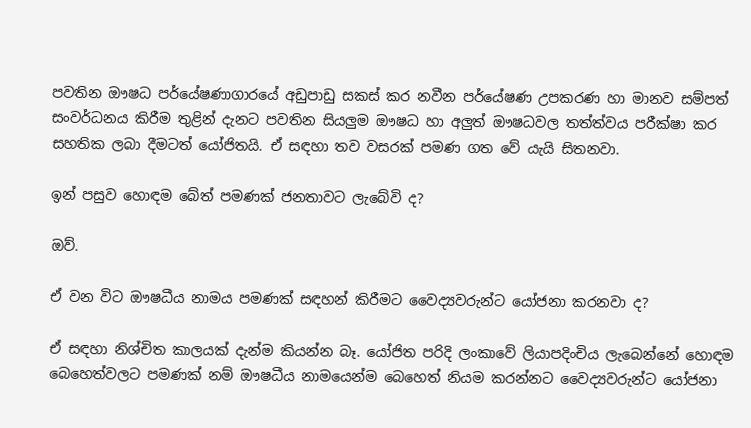පවතින ඖෂධ පර්යේෂණාගාරයේ අඩුපාඩු සකස් කර නවීන පර්යේෂණ උපකරණ හා මානව සම්පත් සංවර්ධනය කිරීම තුළින් දැනට පවතින සියලුම ඖෂධ හා අලුත් ඖෂධවල තත්ත්වය පරීක්ෂා කර සහතික ලබා දීමටත් යෝජිතයි. ඒ සඳහා තව වසරක් පමණ ගත වේ යැයි සිතනවා.

ඉන් පසුව හොඳම බේත් පමණක් ජනතාවට ලැබේවි ද?

ඔව්.

ඒ වන විට ඖෂධීය නාමය පමණක් සඳහන් කිරීමට වෛද්‍යවරුන්ට යෝජනා කරනවා ද?

ඒ සඳහා නිශ්චිත කාලයක් දැන්ම කියන්න බෑ. යෝජිත පරිදි ලංකාවේ ලියාපදිංචිය ලැබෙන්නේ හොඳම බෙහෙත්වලට පමණක් නම් ඖෂධීය නා‍මයෙන්ම බෙහෙත් නියම කරන්නට වෛද්‍යවරුන්ට යෝජනා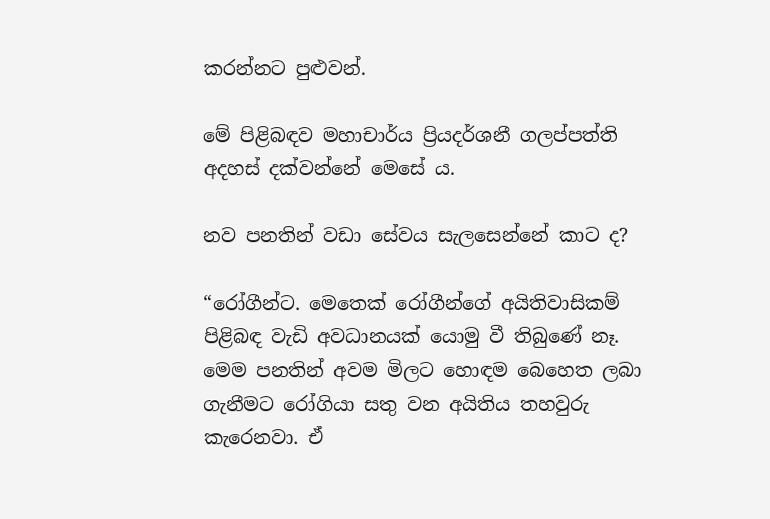කරන්නට පුළුවන්.

මේ පිළිබඳව මහාචාර්ය ප්‍රියදර්ශනී ගලප්පත්ති අදහස් දක්වන්නේ මෙසේ ය.

නව පනතින් වඩා සේවය සැලසෙන්නේ කාට ද?

“රෝගීන්ට. මෙතෙක් රෝගීන්ගේ අයිතිවාසිකම් පිළිබඳ වැඩි අවධානයක් යොමු වී තිබුණේ නෑ. මෙම පනතින් අවම මිලට හොඳම බෙහෙත ලබා ගැනීමට රෝගියා සතු වන අයිතිය තහවුරු කැරෙනවා. ඒ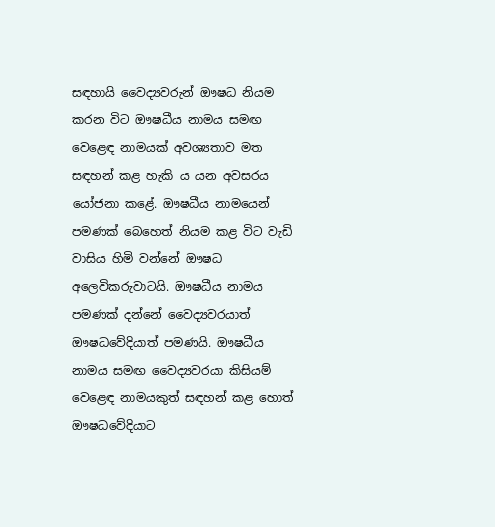සඳහායි වෛද්‍යවරුන් ඖෂධ නියම කරන විට ඖෂධීය නාමය සමඟ වෙළෙඳ නාමයක් අවශ්‍යතාව මත සඳහන් කළ හැකි ය යන අවසරය යෝජනා කළේ. ඖෂධීය නාමයෙන් පමණක් බෙහෙත් නියම කළ විට වැඩි වාසිය හිමි වන්නේ ඖෂධ අලෙවිකරුවාටයි. ඖෂධීය නාමය පමණක් දන්නේ වෛද්‍යවරයාත් ඖෂධවේදියාත් පමණයි. ඖෂධීය නාමය සමඟ වෛද්‍යවරයා කිසියම් වෙළෙඳ නාමයකුත් සඳහන් කළ හොත් ඖෂධවේදියාට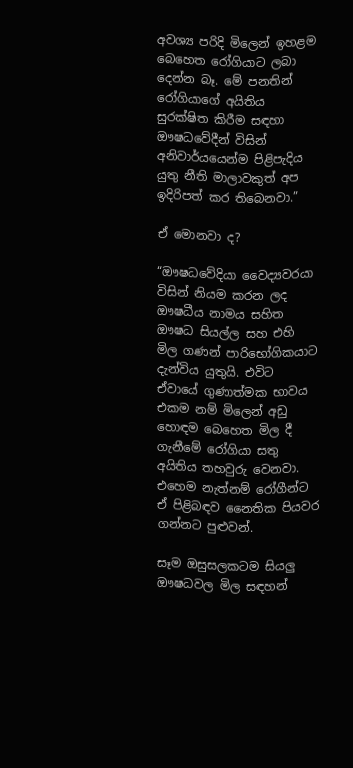අවශ්‍ය පරිදි මිලෙන් ඉහළම බෙහෙත රෝගියාට ලබා දෙන්න බෑ. මේ පනතින් රෝගියාගේ අයිතිය සුරක්ෂිත කිරීම සඳහා ඖෂධවේදීන් විසින් අනිවාර්යයෙන්ම පිළිපැදිය යුතු නීති මාලාවකුත් අප ඉදිරිපත් කර තිබෙනවා.”

ඒ මොනවා ද?

“ඖෂධවේදියා වෛද්‍යවරයා විසින් නියම කරන ලද ඖෂධීය නාමය සහිත ඖෂධ සියල්ල සහ එහි මිල ගණන් පාරිභෝගිකයාට දැන්විය යුතුයි. එවිට ඒවායේ ගුණාත්මක භාවය එකම නම් මිලෙන් අඩු හොඳම බෙහෙත මිල දී ගැනීමේ රෝගියා සතු අයිතිය තහවුරු වෙනවා. එහෙම නැත්නම් රෝගීන්ට ඒ පිළිබඳව නෛතික පියවර ගන්නට පුළුවන්.

සෑම ඔසුසලකටම සියලු ඖෂධවල මිල සඳහන්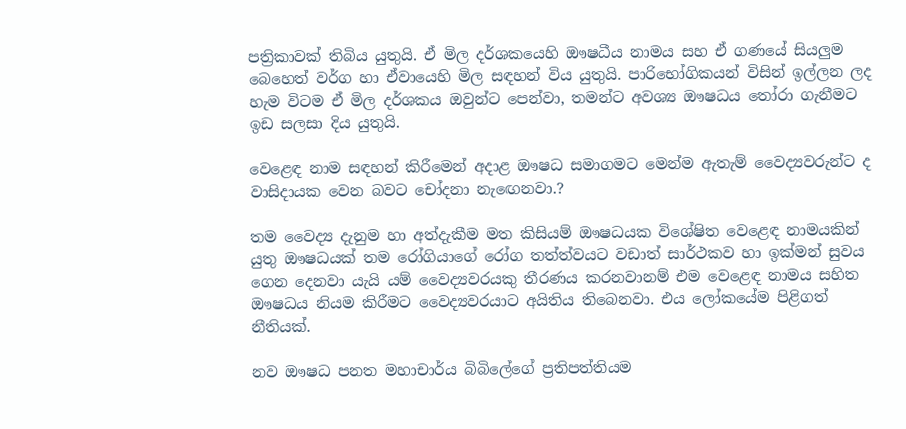පත්‍රිකාවක් තිබිය යුතුයි. ඒ මිල දර්ශකයෙහි ඖෂධීය නාමය සහ ඒ ගණයේ සියලුම බෙහෙත් වර්ග හා ඒවායෙහි මිල සඳහන් විය යුතුයි. පාරිභෝගිකයන් විසින් ඉල්ලන ලද හැම විටම ඒ මිල දර්ශකය ඔවුන්ට පෙන්වා, තමන්ට අවශ්‍ය ඖෂධය තෝරා ගැනීමට ඉඩ සලසා දිය යුතුයි.

වෙළෙඳ නාම සඳහන් කිරීමෙන් අදාළ ඖෂධ සමාගමට මෙන්ම ඇතැම් වෛද්‍යවරුන්ට ද වාසිදායක වෙන බවට චෝදනා නැ‍ඟෙනවා.?

තම වෛද්‍ය දැනුම හා අත්දැකීම මත කිසියම් ඖෂධයක විශේෂිත වෙළෙඳ නාමයකින් යුතු ඖෂධයක් තම රෝගියාගේ රෝග තත්ත්වයට වඩාත් සාර්ථකව හා ඉක්මන් සුවය ගෙන දෙනවා යැයි යම් වෛද්‍යවරයකු තීරණය කරනවානම් එම වෙළෙඳ නාමය සහිත ඖෂධය නියම කිරීමට වෛද්‍යවරයාට අයිතිය තිබෙනවා. එය ලෝකයේම පිළිගත් නීතියක්.

නව ඖෂධ පනත මහාචාර්ය බිබිලේගේ ප්‍රතිපත්තියම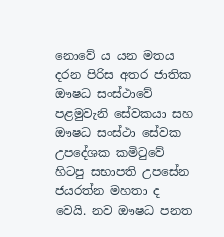නොවේ ය යන මතය දරන පිරිස අතර ජාතික ඖෂධ සංස්ථාවේ පළමුවැනි සේවකයා සහ ඖෂධ සංස්ථා සේවක උපදේශක කමිටුවේ හිටපු සභාපති උපසේන ජයරත්න මහතා ද වෙයි. නව ඖෂධ පනත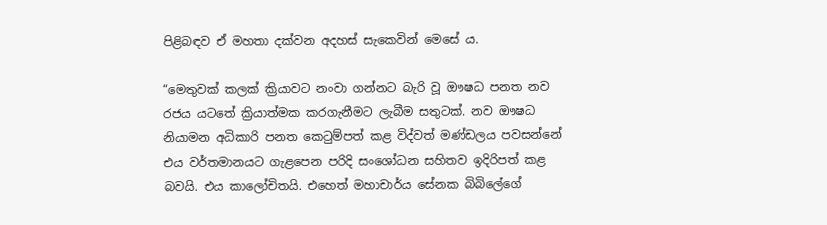පිළිබඳව ඒ මහතා දක්වන අදහස් සැකෙවින් මෙසේ ය.

“මෙතුවක් කලක් ක්‍රියාවට නංවා ගන්නට බැරි වූ ඖෂධ පනත නව රජය යටතේ ක්‍රියාත්මක කරගැනීමට ලැබීම සතුටක්. නව ඖෂධ නියාමන අධිකාරි පනත කෙටුම්පත් කළ විද්වත් මණ්ඩලය පවසන්නේ එය වර්තමානයට ගැළපෙන පරිදි සංශෝධන සහිතව ඉදිරිපත් කළ බවයි. එය කාලෝචිතයි. එහෙත් මහාචාර්ය සේනක බිබිලේගේ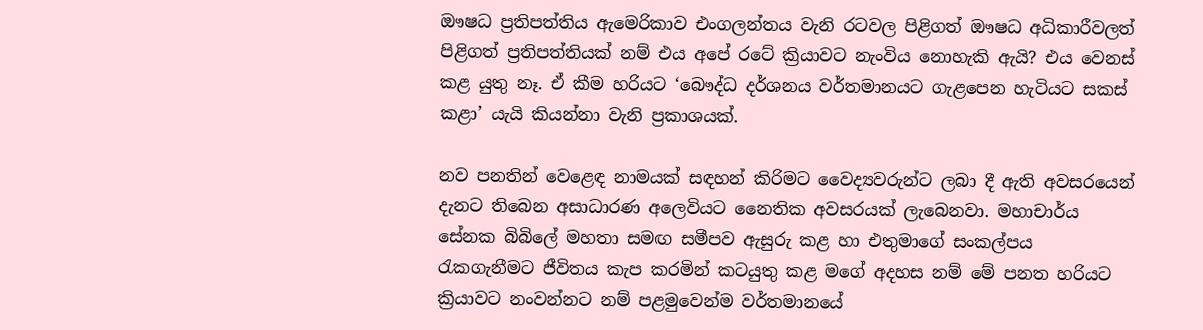ඖෂධ ප්‍රතිපත්තිය ඇමෙරිකාව එංගලන්තය වැනි රටවල පිළිගත් ඖෂධ අධිකාරීවලත් පිළිගත් ප්‍රතිපත්තියක් නම් එය අපේ රටේ ක්‍රියාවට නැංවිය නොහැකි ඇයි? එය වෙනස් කළ යුතු නෑ. ඒ කීම හරියට ‘බෞද්ධ දර්ශනය වර්තමානයට ගැළපෙන හැටියට සකස් කළා’ යැයි කියන්නා වැනි ප්‍රකාශයක්.

නව පනතින් වෙළෙඳ නාමයක් සඳහන් කිරිමට වෛද්‍යවරුන්ට ලබා දී ඇති අවසරයෙන් දැනට තිබෙන අසාධාරණ අලෙවියට නෛතික අවසරයක් ලැබෙනවා. මහාචාර්ය සේනක බිබිලේ මහතා සමඟ සමීපව ඇසුරු කළ හා එතුමාගේ සංකල්පය රැකගැනීමට ජීවිතය කැප කරමින් කටයුතු කළ මගේ අදහස නම් මේ පනත හරියට ක්‍රියාවට නංවන්නට නම් පළමුවෙන්ම වර්තමානයේ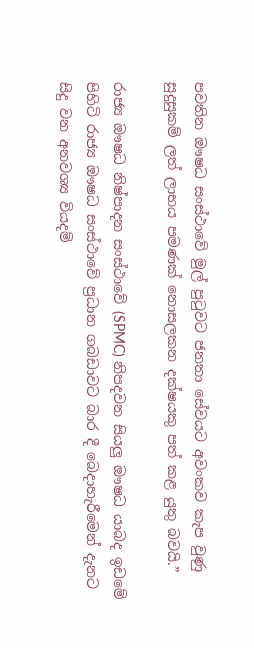පවතින ඖෂධ සංස්ථාවේ මුල් පුටුවට ජනතා සේවයට අවංකව කැප වුණු සුදුසුකම් ලත් ලාභය පමණක් නොසලකන දක්ෂයකු පත් කළ යුතු බවයි.”

රාජ්‍ය ඖෂධ නිෂ්පාදන සංස්ථාවේ (SPMC) නිපදවන සියලු ඖෂධ යාබද ඉඩමේ පිහිටි රාජ්‍ය ඖෂධ සංස්ථාවේ ප්‍රධාන ගබඩාවට බාර දී බෙදාහැරීමෙන් දැනට සිදු වන අනවශ්‍ය වියදම්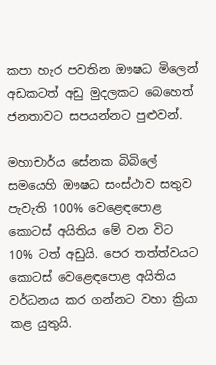කපා හැර පවතින ඖෂධ මිලෙන් අඩකටත් අඩු මුදලකට බෙහෙත් ජනතාවට සපයන්නට පුළුවන්.

මහාචාර්ය සේනක බිබිලේ සමයෙහි ඖෂධ සංස්ථාව සතුව පැවැති 100% වෙළෙඳපොළ කොටස් අයිතිය මේ වන විට 10% ටත් අඩුයි. පෙර තත්ත්වයට කොටස් වෙළෙඳපොළ අයිතිය වර්ධනය කර ගන්නට වහා ක්‍රියා කළ යුතුයි.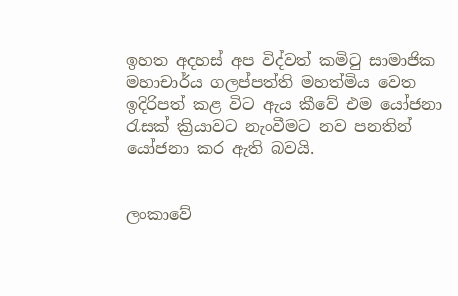ඉහත අදහස් අප විද්වත් කමිටු සාමාජික මහාචාර්ය ගලප්පත්ති මහත්මිය වෙත ඉදිරිපත් කළ විට ඇය කීවේ එම යෝජනා රැසක් ක්‍රියාවට නැංවීමට නව පනතින් යෝජනා කර ඇති බවයි.


ලංකාවේ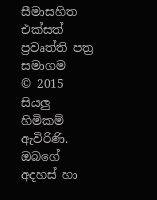සීමාසහිත එක්සත් ප්‍රවෘත්ති පත්‍ර සමාගම
© 2015 සියලු හිමිකම් ඇවිරිණි.
ඔබගේ අදහස් හා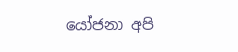යෝජනා අපි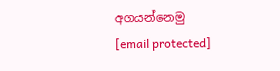අගයන්නෙමු
[email protected]